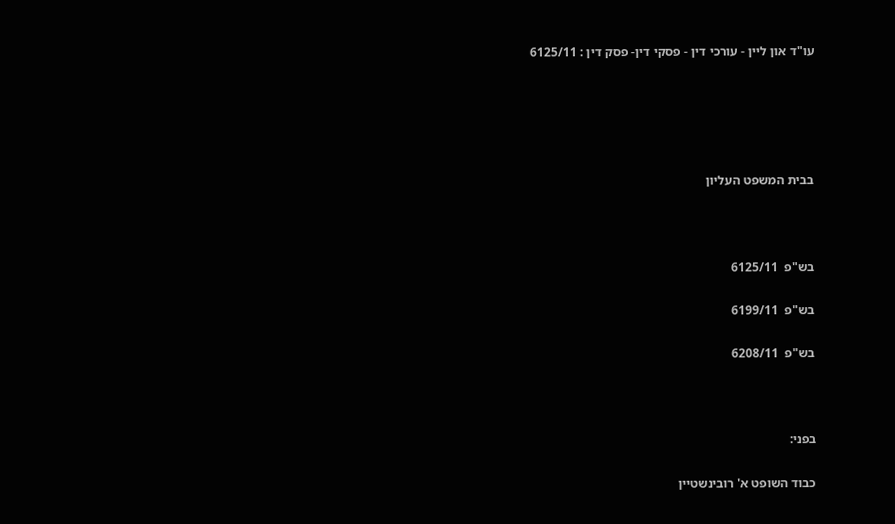עו"ד און ליין - עורכי דין - פסקי דין- פסק דין : 6125/11





בבית המשפט העליון



בש"פ  6125/11

בש"פ  6199/11

בש"פ  6208/11



בפני:

כבוד השופט א' רובינשטיין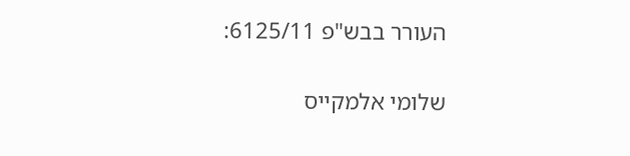העורר בבש"פ 6125/11:

שלומי אלמקייס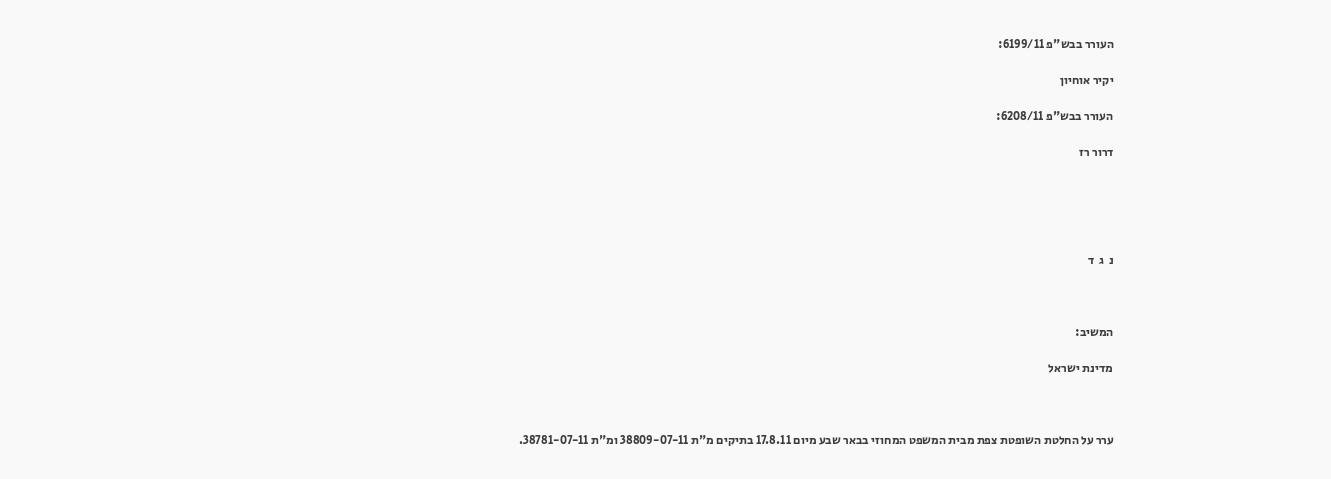העורר בבש"פ 6199/11:

יקיר אוחיון

העורר בבש"פ 6208/11:

דרור רז





נ  ג  ד



המשיב:

מדינת ישראל



ערר על החלטת השופטת צפת מבית המשפט המחוזי בבאר שבע מיום 17.8.11 בתיקים מ"ת 38809-07-11 ומ"ת 38781-07-11.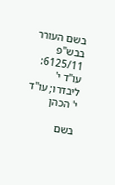בשם העורר בבש"פ 6125/11:     עו"ד י' ליבדרו; עו"ד י' הכהן

בשם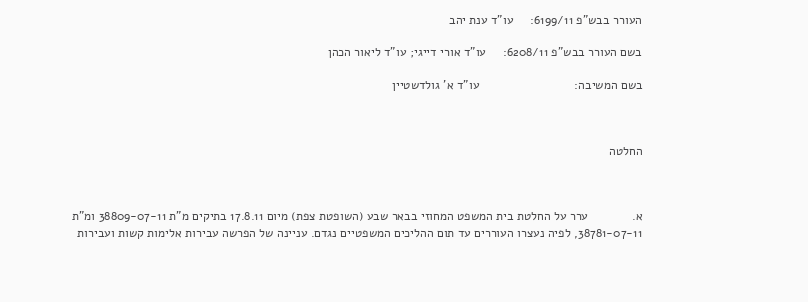העורר בבש"פ 6199/11:     עו"ד ענת יהב

בשם העורר בבש"פ 6208/11:     עו"ד אורי דייגי; עו"ד ליאור הכהן

בשם המשיבה:                            עו"ד א' גולדשטיין



החלטה



א.             ערר על החלטת בית המשפט המחוזי בבאר שבע (השופטת צפת) מיום 17.8.11 בתיקים מ"ת 38809-07-11 ומ"ת 38781-07-11, לפיה נעצרו העוררים עד תום ההליכים המשפטיים נגדם. עניינה של הפרשה עבירות אלימות קשות ועבירות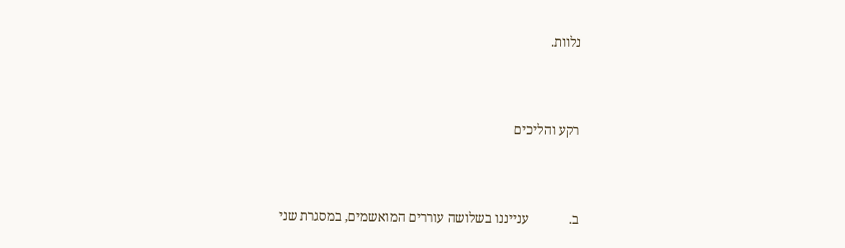נלוות.



רקע והליכים



ב.            ענייננו בשלושה עוררים המואשמים, במסגרת שני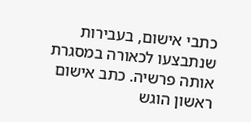כתבי אישום, בעבירות שנתבצעו לכאורה במסגרת אותה פרשיה. כתב אישום ראשון הוגש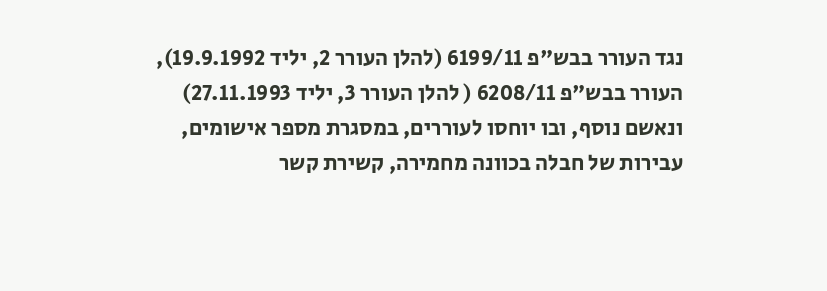נגד העורר בבש"פ 6199/11 (להלן העורר 2, יליד 19.9.1992), העורר בבש"פ 6208/11 ( להלן העורר 3, יליד 27.11.1993) ונאשם נוסף, ובו יוחסו לעוררים, במסגרת מספר אישומים, עבירות של חבלה בכוונה מחמירה, קשירת קשר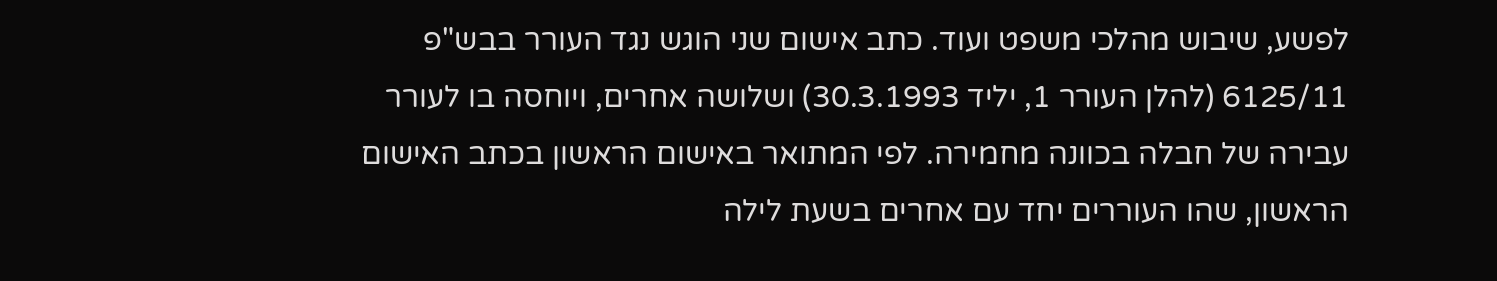לפשע, שיבוש מהלכי משפט ועוד. כתב אישום שני הוגש נגד העורר בבש"פ 6125/11 (להלן העורר 1, יליד 30.3.1993) ושלושה אחרים, ויוחסה בו לעורר עבירה של חבלה בכוונה מחמירה. לפי המתואר באישום הראשון בכתב האישום הראשון, שהו העוררים יחד עם אחרים בשעת לילה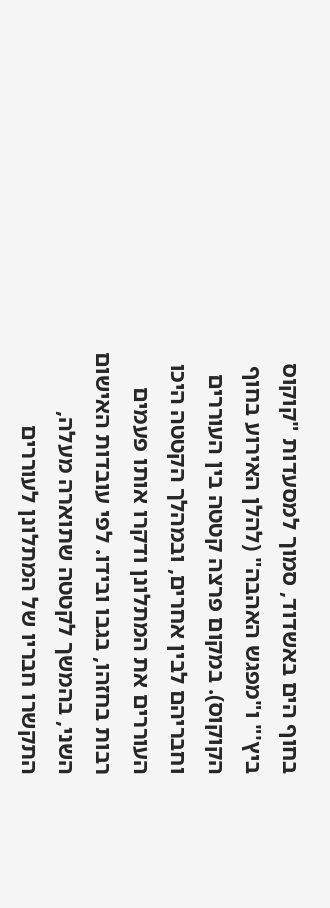בחוף הים באשדוד, סמוך למסעדות "קוקוס ביץ'" ו"מפגש האהבה" (להלן האירוע בחוף הקוקוס). במקום פרצה קטטה בין העוררים וחבריהם לבין אחרים, ובמהלך הקטטה היכו העוררים את המתלונן ודקרו אותו פעמים רבות בחזהו, בגבו ובידו. לפי עובדות האישום השני, בהמשך לקטטה שתוארה מעלה, התקשרו חבריו של המתלונן לעוררים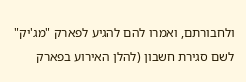ולחבורתם, ואמרו להם להגיע לפארק "מג'יק" לשם סגירת חשבון (להלן האירוע בפארק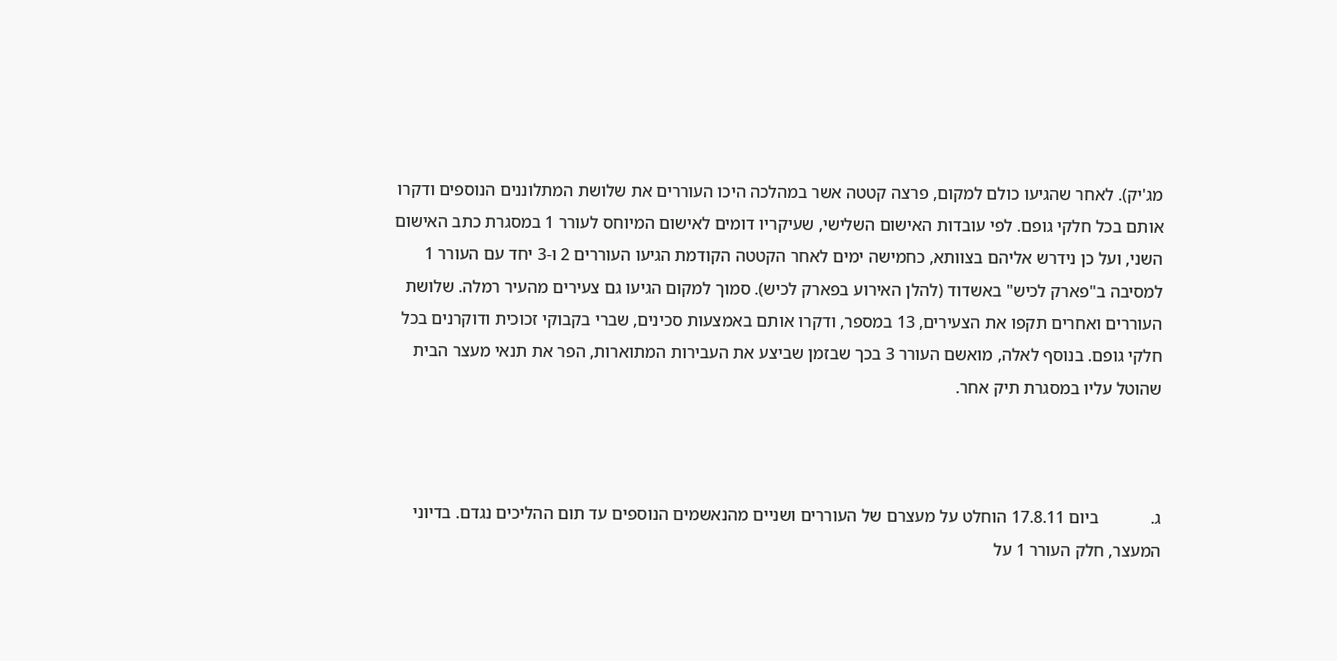מג'יק). לאחר שהגיעו כולם למקום, פרצה קטטה אשר במהלכה היכו העוררים את שלושת המתלוננים הנוספים ודקרו אותם בכל חלקי גופם. לפי עובדות האישום השלישי, שעיקריו דומים לאישום המיוחס לעורר 1 במסגרת כתב האישום השני, ועל כן נידרש אליהם בצוותא, כחמישה ימים לאחר הקטטה הקודמת הגיעו העוררים 2 ו-3 יחד עם העורר 1 למסיבה ב"פארק לכיש" באשדוד (להלן האירוע בפארק לכיש). סמוך למקום הגיעו גם צעירים מהעיר רמלה. שלושת העוררים ואחרים תקפו את הצעירים, 13 במספר, ודקרו אותם באמצעות סכינים, שברי בקבוקי זכוכית ודוקרנים בכל חלקי גופם. בנוסף לאלה, מואשם העורר 3 בכך שבזמן שביצע את העבירות המתוארות, הפר את תנאי מעצר הבית שהוטל עליו במסגרת תיק אחר.



ג.            ביום 17.8.11 הוחלט על מעצרם של העוררים ושניים מהנאשמים הנוספים עד תום ההליכים נגדם. בדיוני המעצר, חלק העורר 1 על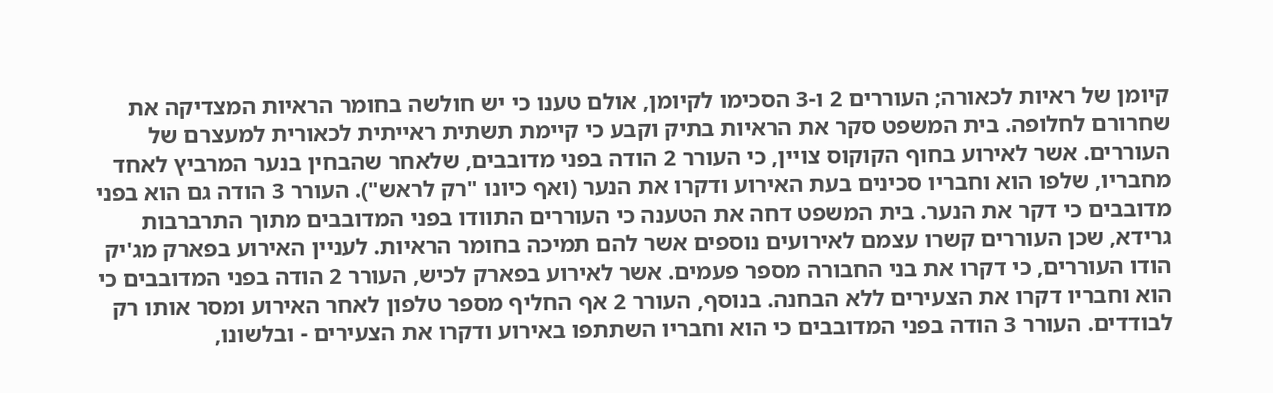קיומן של ראיות לכאורה; העוררים 2 ו-3 הסכימו לקיומן, אולם טענו כי יש חולשה בחומר הראיות המצדיקה את שחרורם לחלופה. בית המשפט סקר את הראיות בתיק וקבע כי קיימת תשתית ראייתית לכאורית למעצרם של העוררים. אשר לאירוע בחוף הקוקוס צויין, כי העורר 2 הודה בפני מדובבים, שלאחר שהבחין בנער המרביץ לאחד מחבריו, שלפו הוא וחבריו סכינים בעת האירוע ודקרו את הנער (ואף כיונו "רק לראש"). העורר 3 הודה גם הוא בפני מדובבים כי דקר את הנער. בית המשפט דחה את הטענה כי העוררים התוודו בפני המדובבים מתוך התרברבות גרידא, שכן העוררים קשרו עצמם לאירועים נוספים אשר להם תמיכה בחומר הראיות. לעניין האירוע בפארק מג'יק הודו העוררים, כי דקרו את בני החבורה מספר פעמים. אשר לאירוע בפארק לכיש, העורר 2 הודה בפני המדובבים כי הוא וחבריו דקרו את הצעירים ללא הבחנה. בנוסף, העורר 2 אף החליף מספר טלפון לאחר האירוע ומסר אותו רק לבודדים. העורר 3 הודה בפני המדובבים כי הוא וחבריו השתתפו באירוע ודקרו את הצעירים - ובלשונו,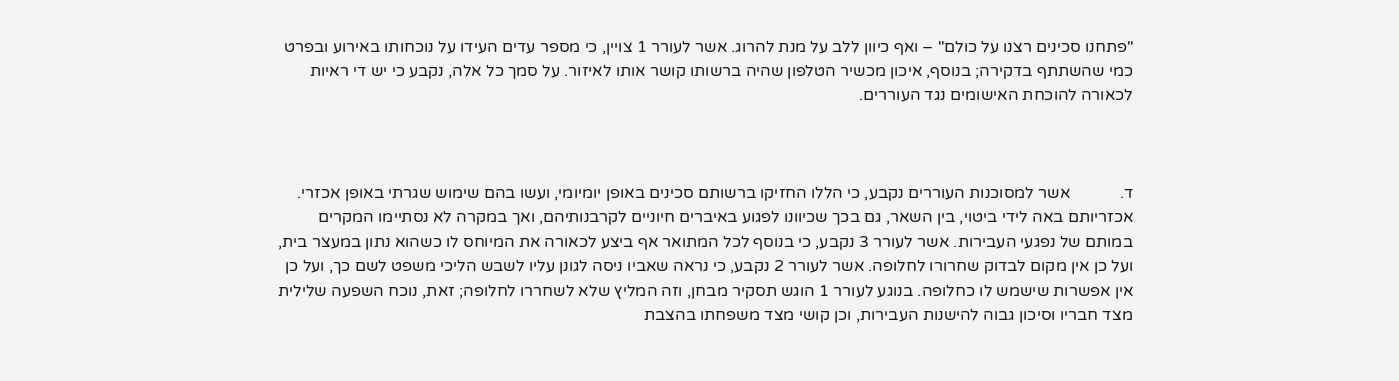"פתחנו סכינים רצנו על כולם" – ואף כיוון ללב על מנת להרוג. אשר לעורר 1 צויין, כי מספר עדים העידו על נוכחותו באירוע ובפרט כמי שהשתתף בדקירה; בנוסף, איכון מכשיר הטלפון שהיה ברשותו קושר אותו לאיזור. על סמך כל אלה, נקבע כי יש די ראיות לכאורה להוכחת האישומים נגד העוררים.



ד.            אשר למסוכנות העוררים נקבע, כי הללו החזיקו ברשותם סכינים באופן יומיומי, ועשו בהם שימוש שגרתי באופן אכזרי. אכזריותם באה לידי ביטוי, בין השאר, גם בכך שכיוונו לפגוע באיברים חיוניים לקרבנותיהם, ואך במקרה לא נסתיימו המקרים במותם של נפגעי העבירות. אשר לעורר 3 נקבע, כי בנוסף לכל המתואר אף ביצע לכאורה את המיוחס לו כשהוא נתון במעצר בית, ועל כן אין מקום לבדוק שחרורו לחלופה. אשר לעורר 2 נקבע, כי נראה שאביו ניסה לגונן עליו לשבש הליכי משפט לשם כך, ועל כן אין אפשרות שישמש לו כחלופה. בנוגע לעורר 1 הוגש תסקיר מבחן, וזה המליץ שלא לשחררו לחלופה; זאת, נוכח השפעה שלילית מצד חבריו וסיכון גבוה להישנות העבירות, וכן קושי מצד משפחתו בהצבת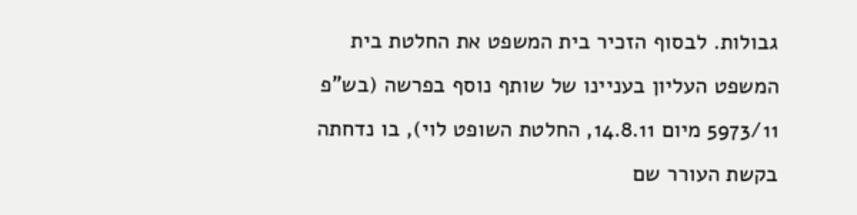גבולות. לבסוף הזכיר בית המשפט את החלטת בית המשפט העליון בעניינו של שותף נוסף בפרשה (בש"פ 5973/11 מיום 14.8.11, החלטת השופט לוי), בו נדחתה בקשת העורר שם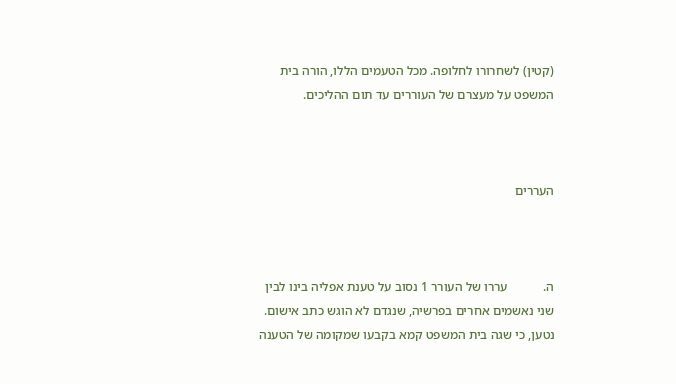(קטין) לשחרורו לחלופה. מכל הטעמים הללו, הורה בית המשפט על מעצרם של העוררים עד תום ההליכים.



העררים



ה.           עררו של העורר 1 נסוב על טענת אפליה בינו לבין שני נאשמים אחרים בפרשיה, שנגדם לא הוגש כתב אישום. נטען, כי שגה בית המשפט קמא בקבעו שמקומה של הטענה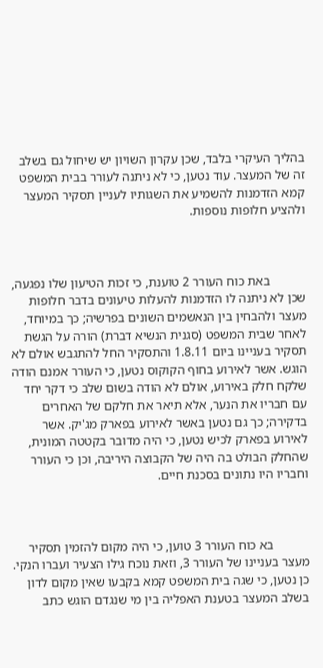בהליך העיקרי בלבד, שכן עקרון השויון יש שיחול גם בשלב זה של המעצר. עוד נטען, כי לא ניתנה לעורר בבית המשפט קמא הזדמנות להשמיע את השגותיו לעניין תסקיר המעצר ולהציע חלופות נוספות.



           באת כוח העורר 2 טוענת, כי זכות הטיעון שלו נפגעה, שכן לא ניתנה לו הזדמנות להעלות טיעונים בדבר חלופות מעצר ולהבחין בין הנאשמים השונים בפרשיה; כך במיוחד, לאחר שבית המשפט (סגנית הנשיא דברת) הורה על הגשת תסקיר בעניינו ביום 1.8.11 והתסקיר החל להתגבש אולם לא הוגש. אשר לאירוע בחוף הקוקוס נטען, כי העורר אמנם הודה שלקח חלק באירוע, אולם לא הודה בשום שלב כי דקר יחד עם חבריו את הנער, אלא תיאר את חלקם של האחרים בדקירה; כך גם נטען באשר לאירוע בפארק מג'יק. אשר לאירוע בפארק לכיש נטען, כי היה מדובר בקטטה המונית, שהחלק הבולט בה היה של הקבוצה היריבה, וכן כי העורר וחבריו היו נתונים בסכנת חיים.



           בא כוח העורר 3 טוען, כי היה מקום להזמין תסקיר מעצר בעניינו של העורר 3, וזאת נוכח גילו הצעיר ועברו הנקי. כן נטען, כי שגה בית המשפט קמא בקבעו שאין מקום לדון בשלב המעצר בטענת האפליה בין מי שנגדם הוגש כתב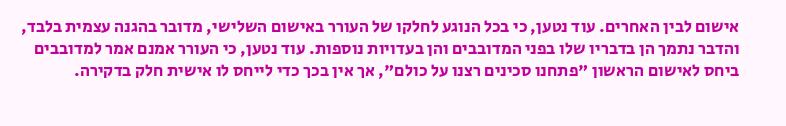אישום לבין האחרים. עוד נטען, כי בכל הנוגע לחלקו של העורר באישום השלישי, מדובר בהגנה עצמית בלבד, והדבר נתמך הן בדבריו שלו בפני המדובבים והן בעדויות נוספות. עוד נטען, כי העורר אמנם אמר למדובבים ביחס לאישום הראשון "פתחנו סכינים רצנו על כולם", אך אין בכך כדי לייחס לו אישית חלק בדקירה.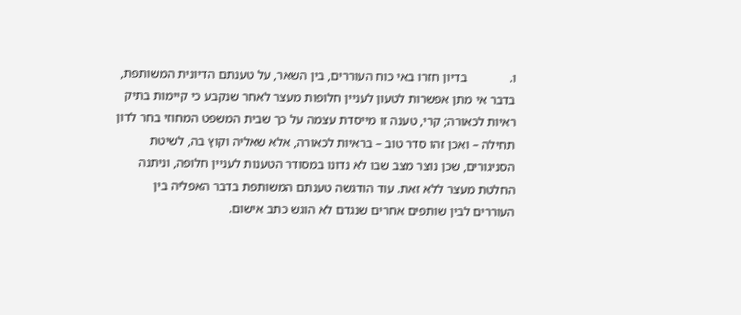ו.             בדיון חזרו באי כוח העוררים, בין השאר, על טענתם הדיונית המשותפת, בדבר אי מתן אפשרות לטעון לעניין חלופות מעצר לאחר שנקבע כי קיימות בתיק ראיות לכאורה; קרי, טענה זו מייסדת עצמה על כך שבית המשפט המחוזי בחר לדון תחילה – ואכן זהו סדר טוב – בראיות לכאורה, אלא שאליה וקוץ בה, לשיטת הסניגורים, שכן נוצר מצב שבו לא נדונו במסודר הטענות לעניין חלופה, וניתנה החלטת מעצר ללא זאת. עוד הודגשה טענתם המשותפת בדבר האפליה בין העוררים לבין שותפים אחרים שנגדם לא הוגש כתב אישום.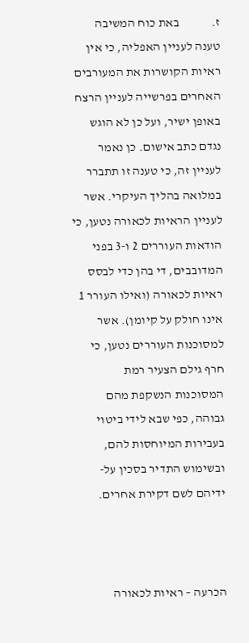ז.             באת כוח המשיבה טענה לעניין האפליה, כי אין ראיות הקושרות את המעורבים האחרים בפרשייה לעניין הרצח באופן ישיר, ועל כן לא הוגש נגדם כתב אישום. כן נאמר לעניין זה, כי טענה זו תתברר במלואה בהליך העיקרי. אשר לעניין הראיות לכאורה נטען, כי הודאות העוררים 2 ו-3 בפני המדובבים, די בהן כדי לבסס ראיות לכאורה (ואילו העורר 1 אינו חולק על קיומן). אשר למסוכנות העוררים נטען, כי חרף גילם הצעיר רמת המסוכנות הנשקפת מהם גבוהה, כפי שבא לידי ביטוי בעבירות המיוחסות להם, ובשימוש התדיר בסכין על-ידיהם לשם דקירת אחרים.



הכרעה – ראיות לכאורה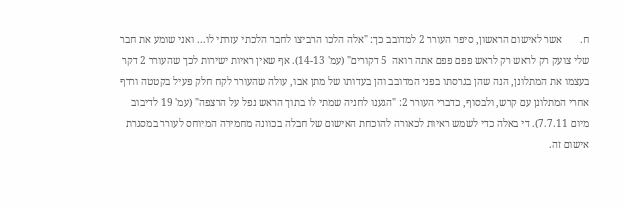ח.       אשר לאישום הראשון, סיפר העורר 2 למדובב כך: "אלה הלכו הרביצו לחבר הלכתי עזרתי לו... ואני שומע את חבר שלי צועק רק לראש רק לראש פפם פפם אתה רואה  5 דקורים" (עמ' 14-13). אף שאין ראיות ישירות לכך שהעורר 2 דקר בעצמו את המתלונן, הנה שהן בגרסתו בפני המדובב והן בעדותו של מתן אבו, עולה שהעורר לקח חלק פעיל בקטטה ורדף אחרי המתלונן עם קרש, ולבסוף, כדברי העורר 2: "הגענו לחניה שמתי לו בתוך הראש נפל על הרצפה" (עמ' 19 לדיבוב מיום 7.7.11). די באלה כדי לשמש ראיות לכאורה להוכחת האישום של חבלה בכוונה מחמירה המיוחס לעורר במסגרת אישום זה.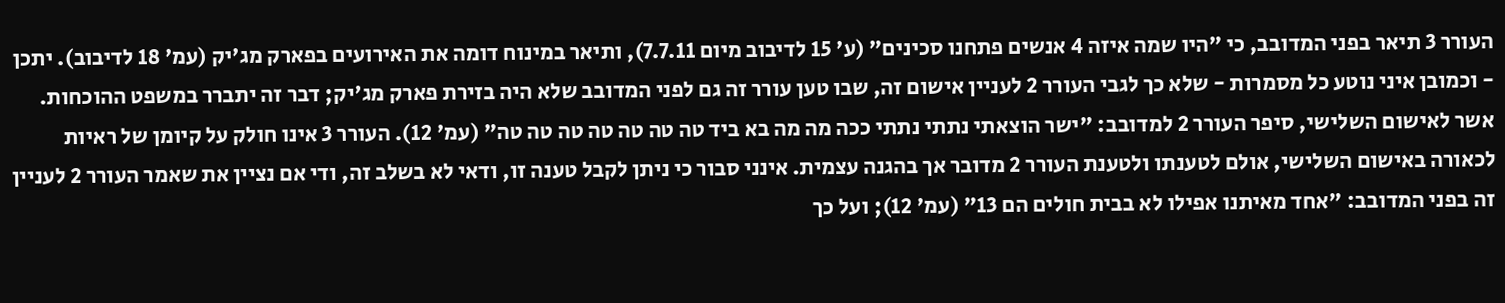העורר 3 תיאר בפני המדובב, כי "היו שמה איזה 4 אנשים פתחנו סכינים" (ע' 15 לדיבוב מיום 7.7.11), ותיאר במינוח דומה את האירועים בפארק מג'יק (עמ' 18 לדיבוב). יתכן - וכמובן איני נוטע כל מסמרות - שלא כך לגבי העורר 2 לעניין אישום זה, שבו טען עורר זה גם לפני המדובב שלא היה בזירת פארק מג'יק; דבר זה יתברר במשפט ההוכחות. אשר לאישום השלישי, סיפר העורר 2 למדובב: "ישר הוצאתי נתתי נתתי ככה מה מה בא ביד טה טה טה טה טה טה טה" (עמ' 12). העורר 3 אינו חולק על קיומן של ראיות לכאורה באישום השלישי, אולם לטענתו ולטענת העורר 2 מדובר אך בהגנה עצמית. אינני סבור כי ניתן לקבל טענה זו, ודאי לא בשלב זה, ודי אם נציין את שאמר העורר 2 לעניין זה בפני המדובב: "אחד מאיתנו אפילו לא בבית חולים הם 13" (עמ' 12); ועל כך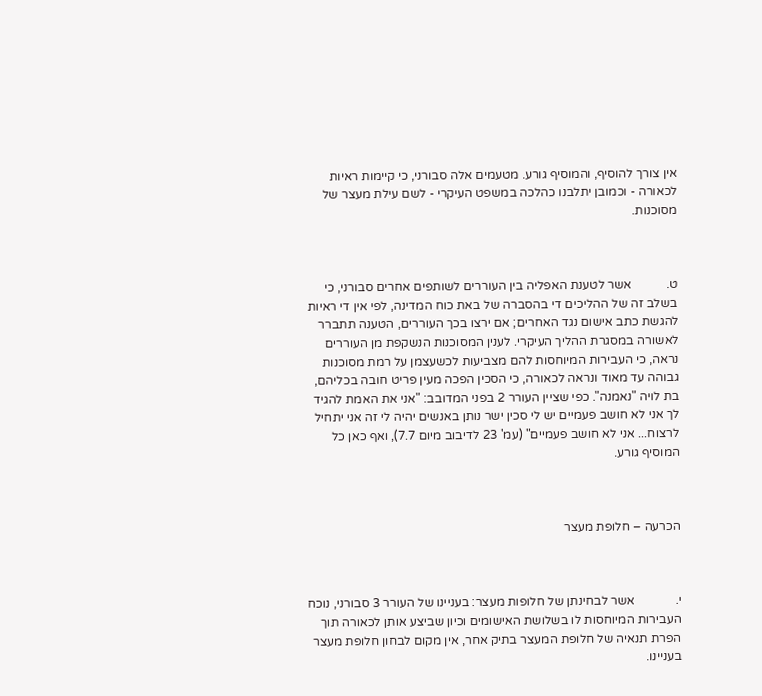אין צורך להוסיף, והמוסיף גורע. מטעמים אלה סבורני, כי קיימות ראיות לכאורה - וכמובן יתלבנו כהלכה במשפט העיקרי - לשם עילת מעצר של מסוכנות.



ט.           אשר לטענת האפליה בין העוררים לשותפים אחרים סבורני, כי בשלב זה של ההליכים די בהסברה של באת כוח המדינה, לפי אין די ראיות להגשת כתב אישום נגד האחרים; אם ירצו בכך העוררים, הטענה תתברר לאשורה במסגרת ההליך העיקרי. לענין המסוכנות הנשקפת מן העוררים נראה, כי העבירות המיוחסות להם מצביעות לכשעצמן על רמת מסוכנות גבוהה עד מאוד ונראה לכאורה, כי הסכין הפכה מעין פריט חובה בכליהם, בת לויה "נאמנה". כפי שציין העורר 2 בפני המדובב: "אני את האמת להגיד לך אני לא חושב פעמיים יש לי סכין ישר נותן באנשים יהיה לי זה אני יתחיל לרצוח... אני לא חושב פעמיים" (עמ' 23 לדיבוב מיום 7.7), ואף כאן כל המוסיף גורע.



הכרעה – חלופת מעצר



י.             אשר לבחינתן של חלופות מעצר: בעניינו של העורר 3 סבורני, נוכח העבירות המיוחסות לו בשלושת האישומים וכיון שביצע אותן לכאורה תוך הפרת תנאיה של חלופת המעצר בתיק אחר, אין מקום לבחון חלופת מעצר בעניינו.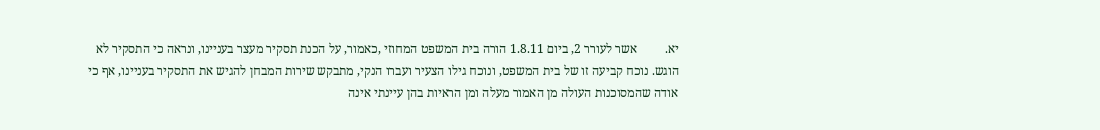יא.         אשר לעורר 2, ביום 1.8.11 הורה בית המשפט המחוזי ,כאמור, על הכנת תסקיר מעצר בעניינו, ונראה כי התסקיר לא הוגש. נוכח קביעה זו של בית המשפט, ונוכח גילו הצעיר ועברו הנקי, מתבקש שירות המבחן להגיש את התסקיר בעניינו, אף כי אודה שהמסוכנות העולה מן האמור מעלה ומן הראיות בהן עיינתי אינה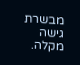מבשרת גישה מקלה.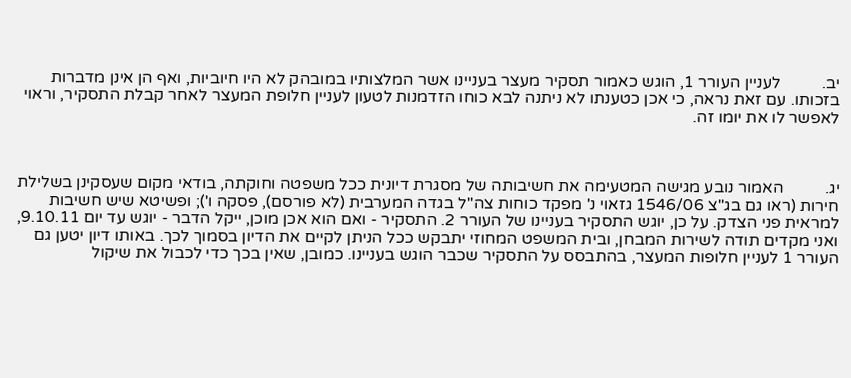יב.          לעניין העורר 1, הוגש כאמור תסקיר מעצר בעניינו אשר המלצותיו במובהק לא היו חיוביות, ואף הן אינן מדברות בזכותו. עם זאת נראה, כי אכן כטענתו לא ניתנה לבא כוחו הזדמנות לטעון לעניין חלופת המעצר לאחר קבלת התסקיר, וראוי לאפשר לו את יומו זה.



יג.          האמור נובע מגישה המטעימה את חשיבותה של מסגרת דיונית ככל משפטה וחוקתה, בודאי מקום שעסקינן בשלילת חירות (ראו גם בג"צ 1546/06 גזאוי נ' מפקד כוחות צה"ל בגדה המערבית (לא פורסם), פסקה ו'); ופשיטא שיש חשיבות למראית פני הצדק. על כן, יוגש התסקיר בעניינו של העורר 2. התסקיר - ואם הוא אכן מוכן, ייקל הדבר - יוגש עד יום 9.10.11, ואני מקדים תודה לשירות המבחן, ובית המשפט המחוזי יתבקש ככל הניתן לקיים את הדיון בסמוך לכך. באותו דיון יטען גם העורר 1 לעניין חלופות המעצר, בהתבסס על התסקיר שכבר הוגש בעניינו. כמובן, שאין בכך כדי לכבול את שיקול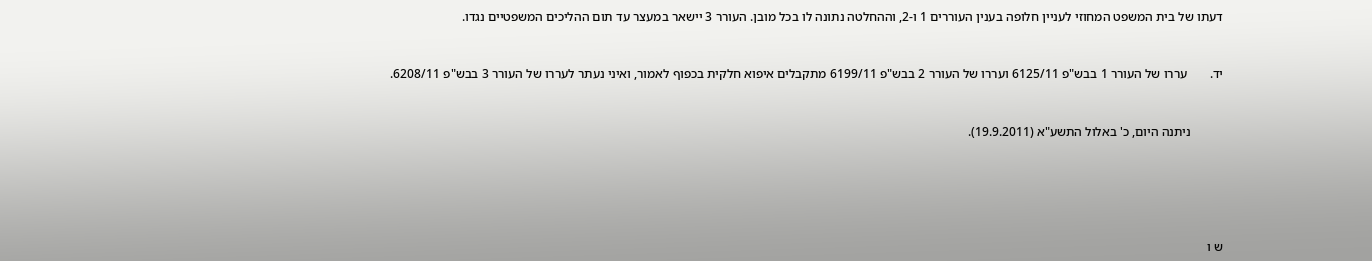דעתו של בית המשפט המחוזי לעניין חלופה בענין העוררים 1 ו-2, וההחלטה נתונה לו בכל מובן. העורר 3 יישאר במעצר עד תום ההליכים המשפטיים נגדו.



יד.       עררו של העורר 1 בבש"פ 6125/11 ועררו של העורר 2 בבש"פ 6199/11 מתקבלים איפוא חלקית בכפוף לאמור, ואיני נעתר לעררו של העורר 3 בבש"פ 6208/11.



          ניתנה היום, כ' באלול התשע"א (19.9.2011).







ש ו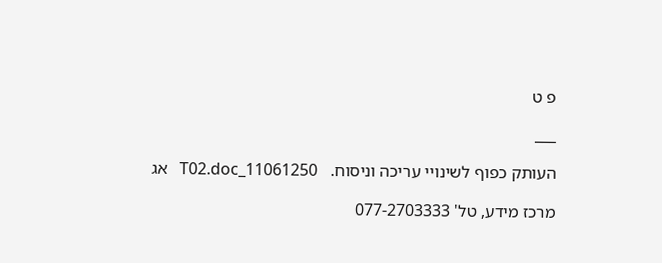פ ט

___

העותק כפוף לשינויי עריכה וניסוח.   11061250_T02.doc   אג

מרכז מידע, טל' 077-2703333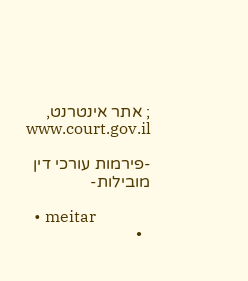; אתר אינטרנט,  www.court.gov.il

-פירמות עורכי דין מובילות-

  • meitar
  •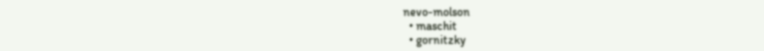nevo-molson
  • maschit
  • gornitzky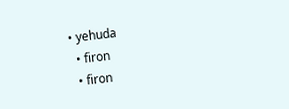• yehuda
  • firon
  • firon